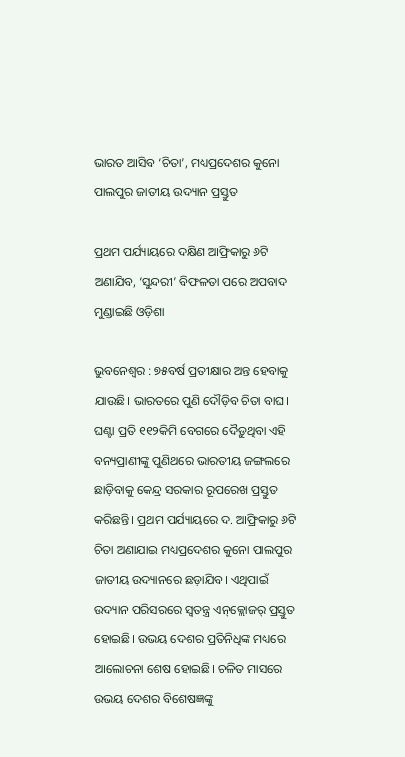ଭାରତ ଆସିବ ‌‘ଚିତା’, ମଧ୍ୟପ୍ରଦେଶର କୁନୋ ପାଲପୁର ଜାତୀୟ ଉଦ୍ୟାନ ପ୍ରସ୍ତୁତ

ପ୍ରଥମ ପର୍ଯ୍ୟାୟରେ ଦକ୍ଷିଣ ଆଫ୍ରିକାରୁ ୬ଟି ଅଣାଯିବ, ‘ସୁନ୍ଦରୀ’ ବିଫଳତା ପରେ ଅପବାଦ ମୁଣ୍ଡାଇଛି ଓଡ଼ିଶା

ଭୁବନେଶ୍ବର : ୭୫ବର୍ଷ ପ୍ରତୀକ୍ଷାର ଅନ୍ତ ହେବାକୁ ଯାଉଛି। ଭାରତରେ ପୁଣି ଦୌଡ଼ିବ ଚିତା ବାଘ। ଘଣ୍ଟା ପ୍ରତି ୧୧୨କିମି ବେଗରେ ଦୈଡ଼ୁଥିବା ଏହି ବନ୍ୟପ୍ରାଣୀଙ୍କୁ ପୁଣିଥରେ ଭାରତୀୟ ଜଙ୍ଗଲରେ ଛାଡ଼ିବାକୁ କେନ୍ଦ୍ର ସରକାର ରୂପରେଖ ପ୍ରସ୍ତୁତ କରିଛନ୍ତି। ପ୍ରଥମ ପର୍ଯ୍ୟାୟରେ ଦ. ଆଫ୍ରିକାରୁ ୬ଟି ଚିତା ଅଣାଯାଇ ମଧ୍ୟପ୍ରଦେଶର କୁନୋ ପାଲପୁର ଜାତୀୟ ଉଦ୍ୟାନରେ ଛଡ଼ାଯିବ। ଏଥିପାଇଁ ଉଦ୍ୟାନ ପରିସରରେ ସ୍ବତନ୍ତ୍ର ଏନ୍‌କ୍ଲୋଜର୍‌ ପ୍ରସ୍ତୁତ ହୋଇଛି। ଉଭୟ ଦେଶର ପ୍ରତିନିଧିଙ୍କ ମଧ୍ୟରେ ଆଲୋଚନା ଶେଷ ହୋଇଛି। ଚଳିତ ମାସରେ ଉଭୟ ଦେଶର ବିଶେଷଜ୍ଞଙ୍କୁ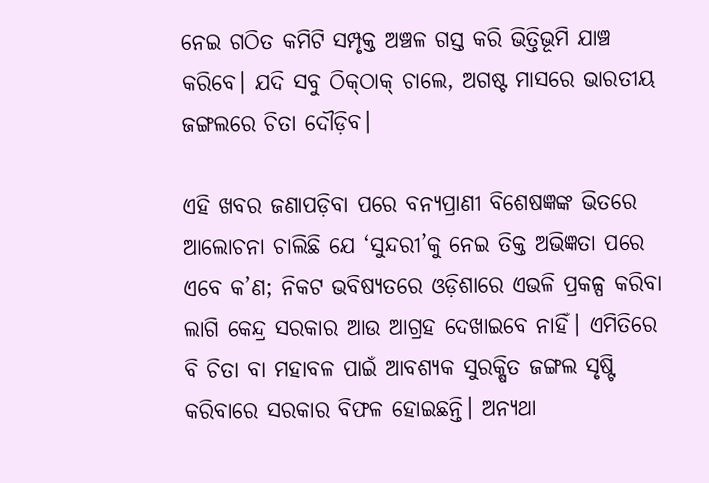ନେଇ ଗଠିତ କମିଟି ସମ୍ପୃକ୍ତ ଅଞ୍ଚଳ ଗସ୍ତ କରି ଭିତ୍ତିଭୂମି ଯାଞ୍ଚ କରିବେ। ଯଦି ସବୁ ଠିକ୍‌ଠାକ୍‌ ଚାଲେ, ଅଗଷ୍ଟ ମାସରେ ଭାରତୀୟ ଜଙ୍ଗଲରେ ଚିତା ଦୌଡ଼ିବ।

ଏହି ଖବର ଜଣାପଡ଼ିବା ପରେ ବନ୍ୟପ୍ରାଣୀ ବିଶେଷଜ୍ଞଙ୍କ ଭିତରେ ଆଲୋଚନା ଚାଲିଛି ଯେ ‘ସୁନ୍ଦରୀ’କୁ ନେଇ ତିକ୍ତ ଅଭିଜ୍ଞତା ପରେ ଏବେ କ’ଣ; ନିକଟ ଭବିଷ୍ୟତରେ ଓଡ଼ିଶାରେ ଏଭଳି ପ୍ରକଳ୍ପ କରିବା ଲାଗି କେନ୍ଦ୍ର ସରକାର ଆଉ ଆଗ୍ରହ ଦେଖାଇବେ ନାହିଁ। ଏମିତିରେ ବି ଚିତା ବା ମହାବଳ ପାଇଁ ଆବଶ୍ୟକ ସୁରକ୍ଷିତ ଜଙ୍ଗଲ ସୃଷ୍ଟି କରିବାରେ ସରକାର ବିଫଳ ହୋଇଛନ୍ତି। ଅନ୍ୟଥା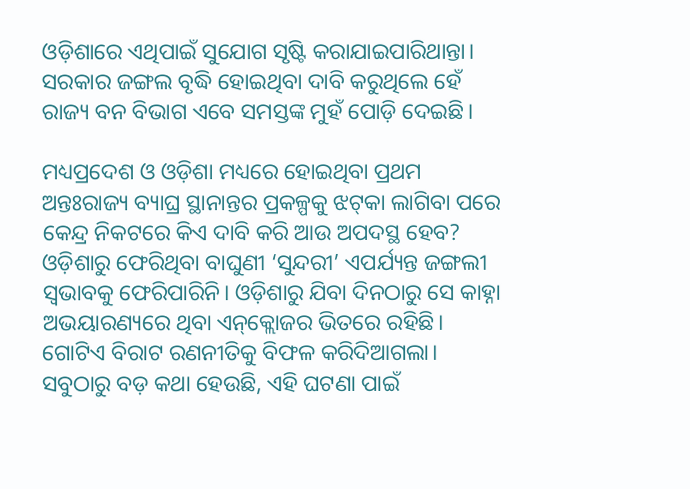ଓଡ଼ିଶାରେ ଏଥିପାଇଁ ସୁଯୋଗ ସୃଷ୍ଟି କରାଯାଇପାରିଥାନ୍ତା। ସରକାର ଜଙ୍ଗଲ ବୃଦ୍ଧି ହୋଇଥିବା ଦାବି କରୁଥିଲେ ହେଁ ରାଜ୍ୟ ବନ ବିଭାଗ ଏବେ ସମସ୍ତଙ୍କ ମୁହଁ ପୋଡ଼ି ଦେଇଛି।

ମଧ୍ୟପ୍ରଦେଶ ଓ ଓଡ଼ିଶା ମଧ୍ୟରେ ହୋଇଥିବା ପ୍ରଥମ ଅନ୍ତଃରାଜ୍ୟ ବ୍ୟାଘ୍ର ସ୍ଥାନାନ୍ତର ପ୍ରକଳ୍ପକୁ ଝଟ୍‌କା ଲାଗିବା ପରେ କେନ୍ଦ୍ର ନିକଟରେ କିଏ ଦାବି କରି ଆଉ ଅପଦସ୍ଥ ହେବ? ଓଡ଼ିଶାରୁ ଫେରିଥିବା ବାଘୁଣୀ ‘ସୁନ୍ଦରୀ’ ଏପର୍ଯ୍ୟନ୍ତ ଜଙ୍ଗଲୀ ସ୍ବଭାବକୁ ଫେରିପାରିନି। ଓଡ଼ିଶାରୁ ଯିବା ଦିନଠାରୁ ସେ କାହ୍ନା ଅଭୟାରଣ୍ୟରେ ଥିବା ‌ଏନ୍‌କ୍ଲୋଜର ଭିତରେ ରହିଛି। ଗୋଟିଏ ବିରାଟ ରଣନୀତିକୁ ବିଫଳ କରିଦିଆଗଲା। ସବୁଠାରୁ ବଡ଼ କଥା ହେଉଛି, ଏହି ଘଟଣା ପାଇଁ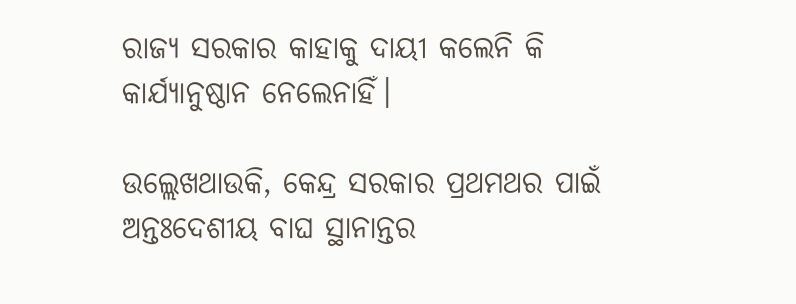ରାଜ୍ୟ ସରକାର କାହାକୁ ଦାୟୀ କଲେନି କି କାର୍ଯ୍ୟାନୁଷ୍ଠାନ ନେଲେନାହିଁ।

ଉଲ୍ଲେଖଥାଉକି, କେନ୍ଦ୍ର ସରକାର ପ୍ରଥମଥର ପାଇଁ ଅନ୍ତଃଦେଶୀୟ ବାଘ ସ୍ଥାନାନ୍ତର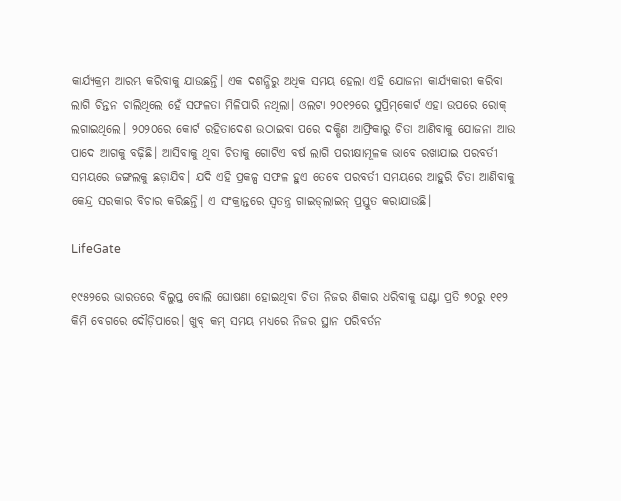କାର୍ଯ୍ୟକ୍ରମ ଆରମ୍ଭ କରିବାକୁ ଯାଉଛନ୍ତି। ଏକ ଦଶନ୍ଧିରୁ ଅଧିକ ସମୟ ହେଲା ଏହି ଯୋଜନା କାର୍ଯ୍ୟକାରୀ କରିବା ଲାଗି ଚିନ୍ତନ ଚାଲିଥିଲେ ହେଁ ସଫଳତା ମିଳିପାରି ନଥିଲା। ଓଲଟା ୨୦୧୨ରେ ସୁପ୍ରିମ୍‌କୋର୍ଟ ଏହା ଉପରେ ରୋକ୍‌ ଲଗାଇଥିଲେ। ୨୦୨୦ରେ କୋର୍ଟ ରହିତାଦେଶ ଉଠାଇବା ପରେ ଦକ୍ଷିଣ ଆଫ୍ରିକାରୁ ଚିତା ଆଣିବାକୁ ଯୋଜନା ଆଉ ପାଦେ ଆଗକୁ ବଢ଼ିଛି। ଆସିବାକୁ ଥିବା ଚିତାକୁ ଗୋଟିଏ ବର୍ଷ ଲାଗି ପରୀକ୍ଷାମୂଳକ ଭାବେ ରଖାଯାଇ ପରବର୍ତୀ ସମୟରେ ଜଙ୍ଗଲକୁ ଛଡ଼ାଯିବ। ଯଦି ଏହି ପ୍ରକଳ୍ପ ସଫଳ ହୁଏ ତେବେ ପରବର୍ତୀ ସମୟରେ ଆହୁରି ଚିତା ଆଣିବାକୁ କେନ୍ଦ୍ର ସରକାର ବିଚାର କରିଛନ୍ତି। ଏ ସଂକ୍ରାନ୍ତରେ ସ୍ବତନ୍ତ୍ର ଗାଇଡ୍‌ଲାଇନ୍‌ ପ୍ରସ୍ତୁତ କରାଯାଉଛି।

LifeGate

୧୯୫୨ରେ ଭାରତରେ ବିଲୁପ୍ତ ବୋଲି ଘୋଷଣା ହୋଇଥିବା ଚିତା ନିଜର ଶିକାର ଧରିବାକୁ ଘଣ୍ଟା ପ୍ରତି ୭୦ରୁ ୧୧୨ କିମି ବେଗରେ ଦୌଡ଼ିପାରେ। ଖୁବ୍‌ କମ୍‌ ସମୟ ମଧ୍ୟରେ ନିଜର ସ୍ଥାନ ପରିବର୍ତନ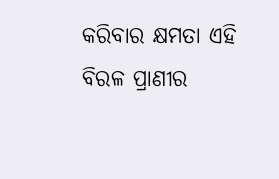କରିବାର କ୍ଷମତା ଏହି ବିରଳ ପ୍ରାଣୀର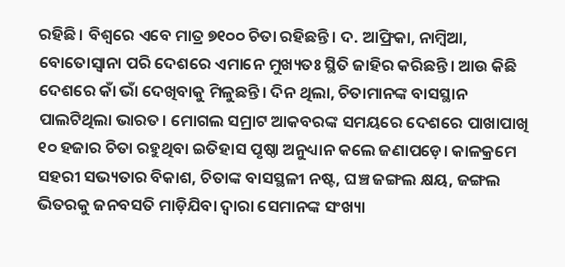ରହିଛି। ବିଶ୍ବରେ ଏବେ ମାତ୍ର ୭୧୦୦ ଚିତା ରହିଛନ୍ତି। ଦ. ଆଫ୍ରିକା, ନାମ୍ବିଆ, ବୋ‌ତୋସ୍ବାନା ପରି ଦେଶରେ ଏମାନେ ମୁଖ୍ୟତଃ ସ୍ଥିତି ଜାହିର କରିଛନ୍ତି। ଆଉ କିଛି ଦେଶରେ କାଁ ଭାଁ ଦେଖିବାକୁ ମିଳୁଛନ୍ତି। ଦିନ ଥିଲା, ଚିତାମାନଙ୍କ ବାସସ୍ଥାନ ପାଲଟିଥିଲା ଭାରତ। ମୋଗଲ ସମ୍ରାଟ ଆକବରଙ୍କ ସମୟରେ ଦେଶରେ ପାଖାପାଖି ୧୦ ହଜାର ଚିତା ରହୁଥିବା ଇତିହାସ ପୃଷ୍ଠା ଅନୁଧ୍ୟାନ କଲେ ଜଣାପଡ଼େ। କାଳକ୍ରମେ ସହରୀ ସଭ୍ୟତାର ବିକାଶ, ଚିତାଙ୍କ ବାସସ୍ଥଳୀ ନଷ୍ଟ, ଘଞ୍ଚ ଜଙ୍ଗଲ କ୍ଷୟ, ଜଙ୍ଗଲ ଭିତରକୁ ଜନବସତି ମାଡ଼ିଯିବା ଦ୍ବାରା ସେମାନଙ୍କ ସଂଖ୍ୟା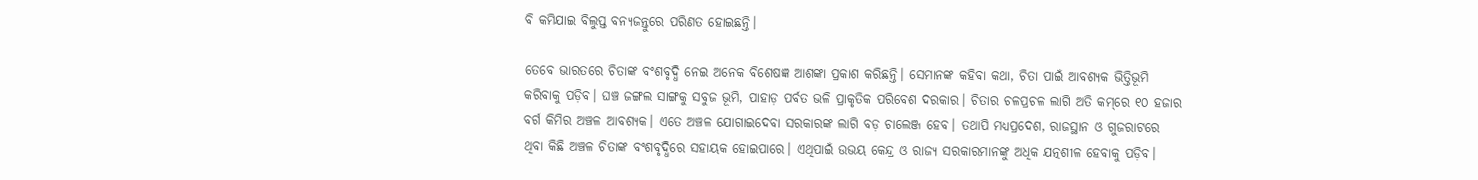ବି କମିଯାଇ ବିଲୁପ୍ତ ବନ୍ୟଜନ୍ତୁରେ ପରିଣତ ହୋଇଛନ୍ତି।

ତେବେ ଭାରତରେ ଚିତାଙ୍କ ବଂଶବୃଦ୍ଧି ନେଇ ଅନେକ ବିଶେଷଜ୍ଞ ଆଶଙ୍କା ପ୍ରକାଶ କରିଛନ୍ତି। ସେମାନଙ୍କ କହିବା କଥା, ଚିତା ପାଇଁ ଆବଶ୍ୟକ ଭିତ୍ତିଭୂମି କରିବାକୁ ପଡ଼ିବ। ଘଞ୍ଚ ଜଙ୍ଗଲ ସାଙ୍ଗକୁ ସବୁଜ ଭୂମି, ପାହାଡ଼ ପର୍ବତ ଭଳି ପ୍ରାକୃତିକ ପରିବେଶ ଦରକାର। ଚିତାର ଚଳପ୍ରଚଳ ଲାଗି ଅତି କମ୍‌ରେ ୧୦ ହଜାର ବର୍ଗ କିମିର ଅଞ୍ଚଳ ଆବଶ୍ୟକ। ଏତେ ଅଞ୍ଚଳ ଯୋଗାଇଦେବା ସରକାରଙ୍କ ଲାଗି ବଡ଼ ଚାଲେଞ୍ଜ ‌ହେବ। ତଥାପି ମଧ୍ୟପ୍ରଦେଶ, ରାଜସ୍ଥାନ ଓ ଗୁଜରାଟରେ ଥିବା କିଛି ଅଞ୍ଚଳ ‌ଚିତାଙ୍କ ବଂଶବୃଦ୍ଧିରେ ସହାୟକ ହୋଇପାରେ। ଏଥିପାଇଁ ଉଭୟ କେନ୍ଦ୍ର ଓ ରାଜ୍ୟ ସରକାରମାନଙ୍କୁ ଅଧିକ ଯତ୍ନଶୀଳ ହେବାକୁ ପଡ଼ିବ।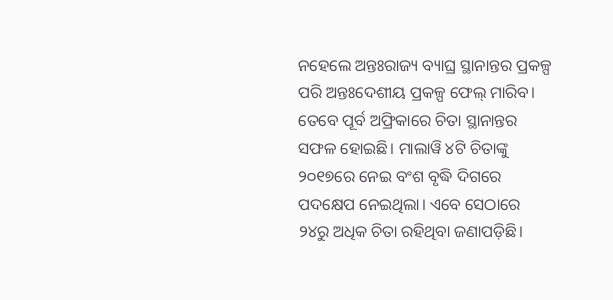ନହେଲେ ଅନ୍ତଃରାଜ୍ୟ ବ୍ୟାଘ୍ର ସ୍ଥାନାନ୍ତର ପ୍ରକଳ୍ପ ପରି ଅନ୍ତଃଦେଶୀୟ ପ୍ରକଳ୍ପ ଫେଲ୍‌ ମାରିବ। ତେବେ ପୂର୍ବ ଅଫ୍ରିକାରେ ଚିତା ସ୍ଥାନାନ୍ତର ସଫଳ ହୋଇଛି। ମାଲାୱି ୪ଟି ଚିତାଙ୍କୁ ୨୦୧୭ରେ ନେଇ ବଂଶ ବୃଦ୍ଧି ଦିଗରେ ପଦକ୍ଷେପ ନେଇଥିଲା। ଏବେ ସେଠାରେ ୨୪ରୁ ଅଧିକ ଚିତା ରହିଥିବା ଜଣାପଡ଼ିଛି।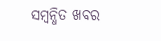ସମ୍ବନ୍ଧିତ ଖବର